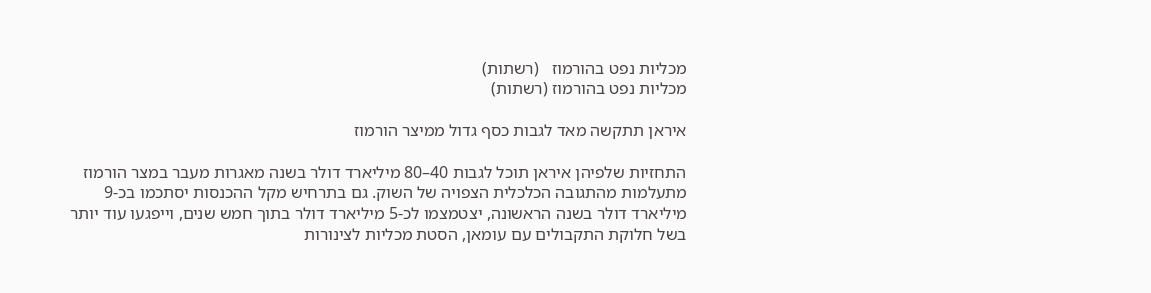מכליות נפט בהורמוז   (רשתות)
מכליות נפט בהורמוז (רשתות)

איראן תתקשה מאד לגבות כסף גדול ממיצר הורמוז

התחזיות שלפיהן איראן תוכל לגבות 40–80 מיליארד דולר בשנה מאגרות מעבר במצר הורמוז מתעלמות מהתגובה הכלכלית הצפויה של השוק. גם בתרחיש מקל ההכנסות יסתכמו בכ-9 מיליארד דולר בשנה הראשונה, יצטמצמו לכ-5 מיליארד דולר בתוך חמש שנים, וייפגעו עוד יותר בשל חלוקת התקבולים עם עומאן, הסטת מכליות לצינורות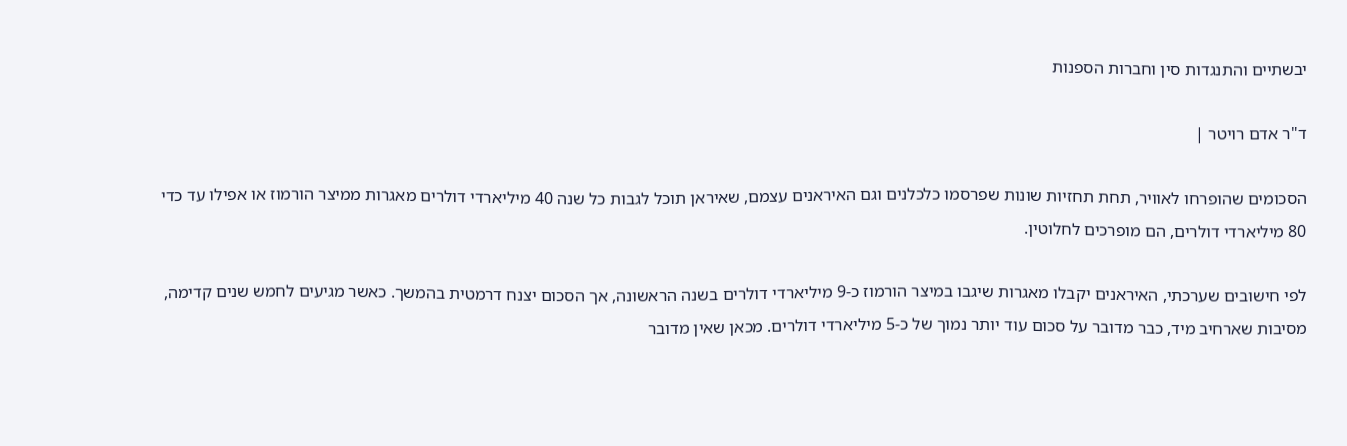יבשתיים והתנגדות סין וחברות הספנות

ד"ר אדם רויטר |

הסכומים שהופרחו לאוויר, תחת תחזיות שונות שפרסמו כלכלנים וגם האיראנים עצמם, שאיראן תוכל לגבות כל שנה 40 מיליארדי דולרים מאגרות ממיצר הורמוז או אפילו עד כדי 80 מיליארדי דולרים, הם מופרכים לחלוטין.

לפי חישובים שערכתי, האיראנים יקבלו מאגרות שיגבו במיצר הורמוז כ-9 מיליארדי דולרים בשנה הראשונה, אך הסכום יצנח דרמטית בהמשך. כאשר מגיעים לחמש שנים קדימה, מסיבות שארחיב מיד, כבר מדובר על סכום עוד יותר נמוך של כ-5 מיליארדי דולרים. מכאן שאין מדובר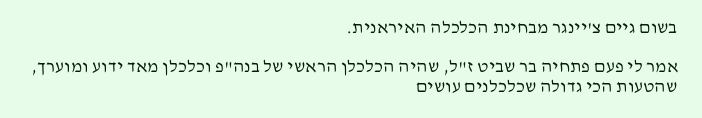בשום גיים צ'יינגר מבחינת הכלכלה האיראנית.

אמר לי פעם פתחיה בר שביט ז"ל, שהיה הכלכלן הראשי של בנה"פ וכלכלן מאד ידוע ומוערך, שהטעות הכי גדולה שכלכלנים עושים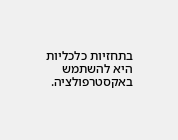בתחזיות כלכליות היא להשתמש באקסטרפולציה.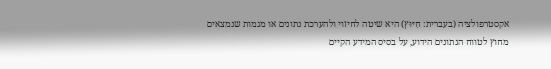אקסטרפולציה (בעברית: חִיּוּץ) היא שיטה לחיזוי ולהערכת נתונים או מגמות שנמצאים מחוץ לטווח הנתונים הידוע, על בסיס המידע הקיים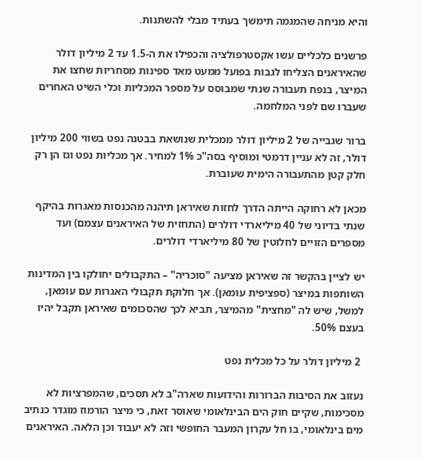והיא מניחה שהמגמה תימשך בעתיד מבלי להשתנות.

פרשנים כלכליים עשו אקסטרפולציה והכפילו את ה-1.5 עד 2 מיליון דולר שהאיראנים הצליחו לגבות בפועל ממעט מאד ספינות מסחריות שחצו את המיצר, בנפח תעבורה שנתי שמבוסס על מספר המכליות וכלי השיט האחרים שעברו שם לפני המלחמה.

ברור שגבייה של 2 מיליון דולר ממכלית שנושאת בבטנה נפט בשווי 200 מיליון דולר, זה לא עניין דרמטי ומוסיף בסה"כ 1% למחיר. אך מכליות נפט וגז הן רק חלק קטן מהתעבורה הימית שעוברת.

מכאן לא רחוקה הייתה הדרך לחזות שאיראן תיהנה מהכנסות מאגרות בהיקף שנתי בדיוני של 40 מיליארדי דולרים (התחזית של האיראנים עצמם) ועד מספרים הזויים לחלוטין של 80 מיליארדי דולרים.

יש לציין בהקשר זה שאיראן מציעה "סוכריה" – התקבולים יחולקו בין המדינות השותפות במיצר (ספציפית עומאן). אך חלוקת תקבולי האגרות עם עומאן, למשל, שיש לה "מחצית" מהמיצר, תביא לכך שהסכומים שאיראן תקבל יהיו בעצם 50%.

 2 מיליון דולר על כל מכלית נפט

נעזוב את הסיבות הברורות והידועות שארה"ב לא תסכים, שהמפרציות לא מסכימות, שקיים חוק הים הבינלאומי שאוסר זאת, כי מיצר הורמוז מוגדר כנתיב מים בינלאומי, בו חל עקרון המעבר החופשי וזה לא יעבוד וכן הלאה. האיראנים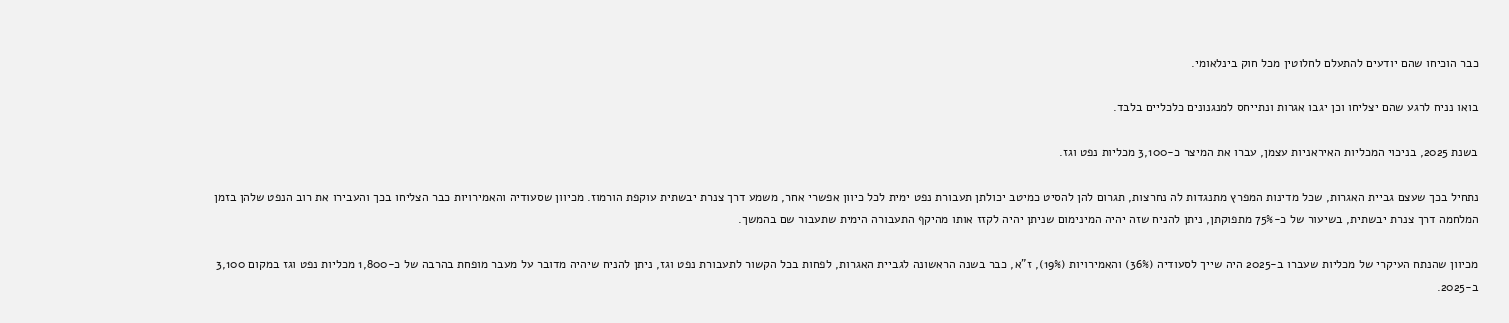כבר הוכיחו שהם יודעים להתעלם לחלוטין מכל חוק בינלאומי.

בואו נניח לרגע שהם יצליחו וכן יגבו אגרות ונתייחס למנגנונים כלכליים בלבד.

בשנת 2025, בניכוי המכליות האיראניות עצמן, עברו את המיצר כ-3,100 מכליות נפט וגז.

נתחיל בכך שעצם גביית האגרות, שכל מדינות המפרץ מתנגדות לה נחרצות, תגרום להן להסיט כמיטב יכולתן תעבורת נפט ימית לכל כיוון אפשרי אחר, משמע דרך צנרת יבשתית עוקפת הורמוז. מכיוון שסעודיה והאמירויות כבר הצליחו בכך והעבירו את רוב הנפט שלהן בזמן המלחמה דרך צנרת יבשתית, בשיעור של כ-75% מתפוקתן, ניתן להניח שזה יהיה המינימום שניתן יהיה לקזז אותו מהיקף התעבורה הימית שתעבור שם בהמשך.

מכיוון שהנתח העיקרי של מכליות שעברו ב-2025 היה שייך לסעודיה (36%) והאמירויות (19%), ז"א, כבר בשנה הראשונה לגביית האגרות, לפחות בכל הקשור לתעבורת נפט וגז, ניתן להניח שיהיה מדובר על מעבר מופחת בהרבה של כ-1,800 מכליות נפט וגז במקום 3,100 ב-2025.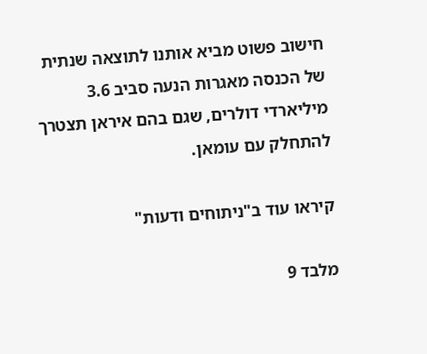חישוב פשוט מביא אותנו לתוצאה שנתית של הכנסה מאגרות הנעה סביב 3.6 מיליארדי דולרים, שגם בהם איראן תצטרך להתחלק עם עומאן.

קיראו עוד ב"ניתוחים ודעות"

מלבד 9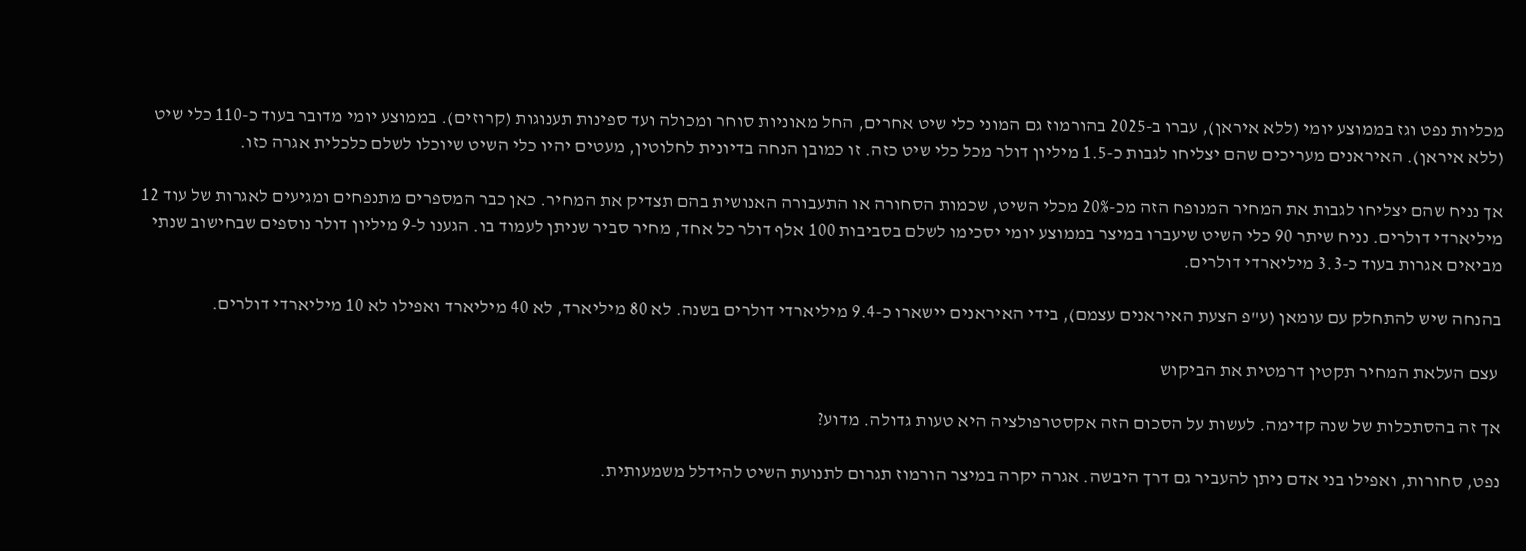מכליות נפט וגז בממוצע יומי (ללא איראן), עברו ב-2025 בהורמוז גם המוני כלי שיט אחרים, החל מאוניות סוחר ומכולה ועד ספינות תענוגות (קרוזים). בממוצע יומי מדובר בעוד כ-110 כלי שיט (ללא איראן). האיראנים מעריכים שהם יצליחו לגבות כ-1.5 מיליון דולר מכל כלי שיט כזה. זו כמובן הנחה בדיונית לחלוטין, מעטים יהיו כלי השיט שיוכלו לשלם כלכלית אגרה כזו.

אך נניח שהם יצליחו לגבות את המחיר המנופח הזה מכ-20% מכלי השיט, שכמות הסחורה או התעבורה האנושית בהם תצדיק את המחיר. כאן כבר המספרים מתנפחים ומגיעים לאגרות של עוד 12 מיליארדי דולרים. נניח שיתר 90 כלי השיט שיעברו במיצר בממוצע יומי יסכימו לשלם בסביבות 100 אלף דולר כל אחד, מחיר סביר שניתן לעמוד בו. הגענו ל-9 מיליון דולר נוספים שבחישוב שנתי מביאים אגרות בעוד כ-3.3 מיליארדי דולרים.

בהנחה שיש להתחלק עם עומאן (ע"פ הצעת האיראנים עצמם), בידי האיראנים יישארו כ-9.4 מיליארדי דולרים בשנה. לא 80 מיליארד, לא 40 מיליארד ואפילו לא 10 מיליארדי דולרים.

 עצם העלאת המחיר תקטין דרמטית את הביקוש

אך זה בהסתכלות של שנה קדימה. לעשות על הסכום הזה אקסטרפולציה היא טעות גדולה. מדוע?

נפט, סחורות, ואפילו בני אדם ניתן להעביר גם דרך היבשה. אגרה יקרה במיצר הורמוז תגרום לתנועת השיט להידלל משמעותית.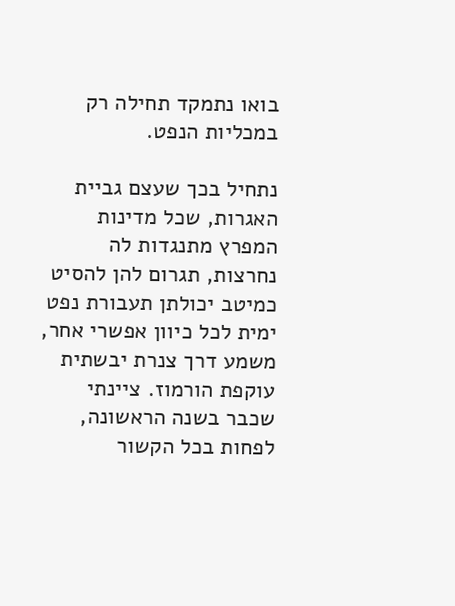בואו נתמקד תחילה רק במכליות הנפט.

נתחיל בכך שעצם גביית האגרות, שכל מדינות המפרץ מתנגדות לה נחרצות, תגרום להן להסיט כמיטב יכולתן תעבורת נפט ימית לכל כיוון אפשרי אחר, משמע דרך צנרת יבשתית עוקפת הורמוז. ציינתי שכבר בשנה הראשונה, לפחות בכל הקשור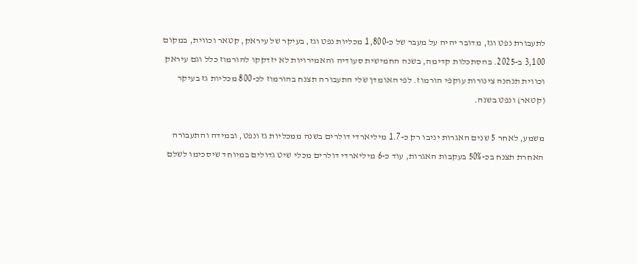לתעבורת נפט וגז, מדובר יהיה על מעבר של כ-1,800 מכליות נפט וגז, בעיקר של עיראק, קטאר וכווית, במקום 3,100 ב-2025. בהסתכלות קדימה, בשנה החמישית סעודיה והאמירויות לא יזדקקו להורמוז כלל וגם עיראק וכווית תנחנה צינורות עוקפי הורמוז. לפי האומדן שלי התעבורה תצנח בהורמוז לכ-800 מכליות גז בעיקר (קטאר) ונפט בשנה.

משמע, לאחר 5 שנים האגרות יניבו רק כ-1.7 מיליארדי דולרים בשנה ממכליות גז ונפט, ובמידה והתעבורה האחרת תצנח בכ-50% בעקבות האגרות, עוד כ-6 מיליארדי דולרים מכלי שיט גדולים במיוחד שיסכימו לשלם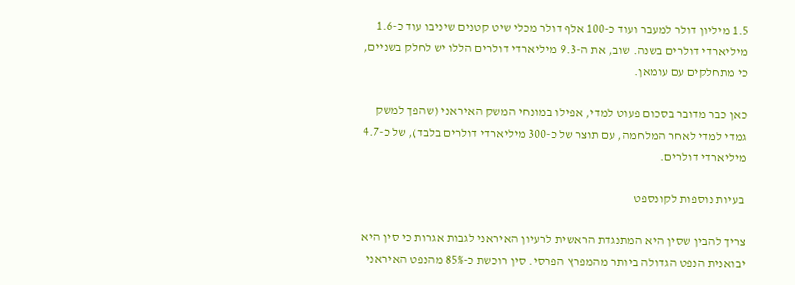1.5 מיליון דולר למעבר ועוד כ-100 אלף דולר מכלי שיט קטנים שיניבו עוד כ-1.6 מיליארדי דולרים בשנה. שוב, את ה-9.3 מיליארדי דולרים הללו יש לחלק בשניים, כי מתחלקים עם עומאן.

כאן כבר מדובר בסכום פעוט למדי, אפילו במונחי המשק האיראני (שהפך למשק גמדי למדי לאחר המלחמה, עם תוצר של כ-300 מיליארדי דולרים בלבד), של כ-4.7 מיליארדי דולרים.

 בעיות נוספות לקונספט

צריך להבין שסין היא המתנגדת הראשית לרעיון האיראני לגבות אגרות כי סין היא יבואנית הנפט הגדולה ביותר מהמפרץ הפרסי. סין רוכשת כ-85% מהנפט האיראני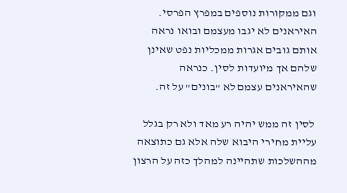וגם ממקורות נוספים במפרץ הפרסי. האיראנים לא יגבו מעצמם ובואו נראה אותם גובים אגרות ממכליות נפט שאינן שלהם אך מיועדות לסין. כנראה שהאיראנים עצמם לא "בונים" על זה.

 לסין זה ממש יהיה רע מאד ולא רק בגלל עליית מחירי היבוא שלה אלא גם כתוצאה מההשלכות שתהיינה למהלך כזה על הרצון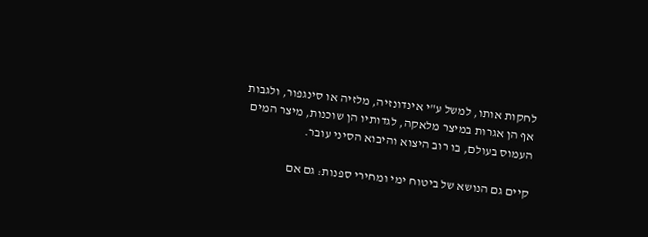לחקות אותו, למשל ע"י אינדונזיה, מלזיה או סינגפור, ולגבות אף הן אגרות במיצר מלאקה, לגדותיו הן שוכנות, מיצר המים העמוס בעולם, בו רוב היצוא והיבוא הסיני עובר.

קיים גם הנושא של ביטוח ימי ומחירי ספנות: גם אם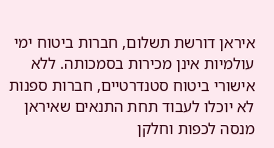איראן דורשת תשלום, חברות ביטוח ימי עולמיות אינן מכירות בסמכותה. ללא אישורי ביטוח סטנדרטיים, חברות ספנות לא יוכלו לעבוד תחת התנאים שאיראן מנסה לכפות וחלקן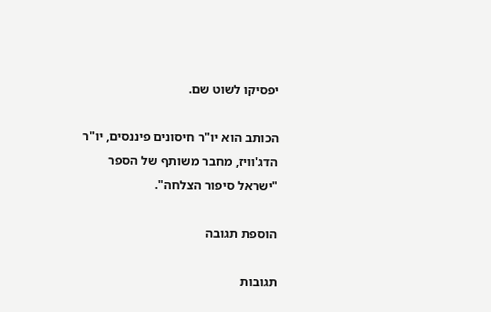יפסיקו לשוט שם.

הכותב הוא יו"ר חיסונים פיננסים, יו"ר הדג'וויז, מחבר משותף של הספר "ישראל סיפור הצלחה".

הוספת תגובה

תגובות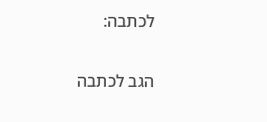לכתבה:

הגב לכתבה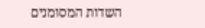השדות המסומנים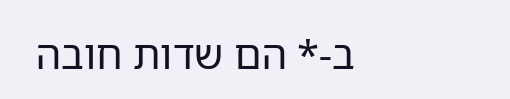ב-* הם שדות חובה